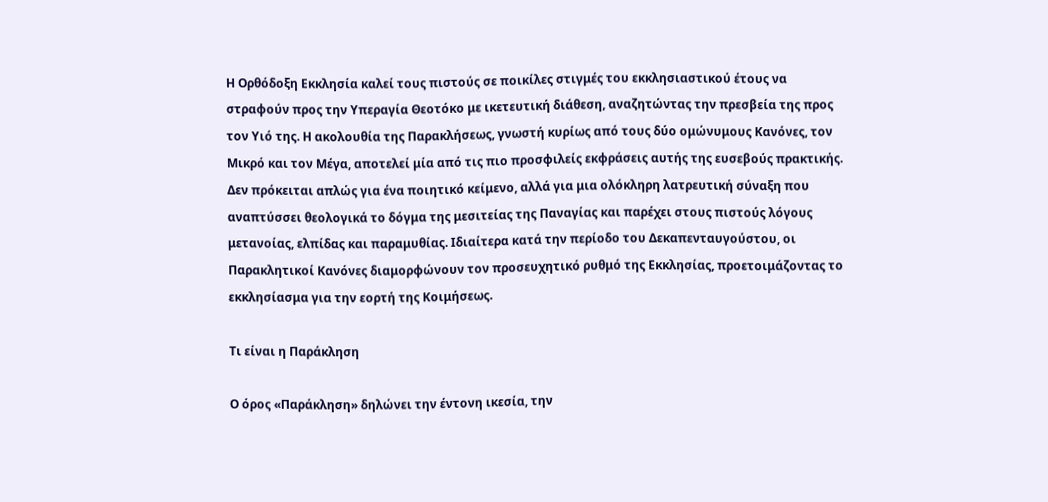Η Ορθόδοξη Εκκλησία καλεί τους πιστούς σε ποικίλες στιγμές του εκκλησιαστικού έτους να στραφούν προς την Υπεραγία Θεοτόκο με ικετευτική διάθεση, αναζητώντας την πρεσβεία της προς τον Υιό της. Η ακολουθία της Παρακλήσεως, γνωστή κυρίως από τους δύο ομώνυμους Κανόνες, τον Μικρό και τον Μέγα, αποτελεί μία από τις πιο προσφιλείς εκφράσεις αυτής της ευσεβούς πρακτικής. Δεν πρόκειται απλώς για ένα ποιητικό κείμενο, αλλά για μια ολόκληρη λατρευτική σύναξη που αναπτύσσει θεολογικά το δόγμα της μεσιτείας της Παναγίας και παρέχει στους πιστούς λόγους μετανοίας, ελπίδας και παραμυθίας. Ιδιαίτερα κατά την περίοδο του Δεκαπενταυγούστου, οι Παρακλητικοί Κανόνες διαμορφώνουν τον προσευχητικό ρυθμό της Εκκλησίας, προετοιμάζοντας το εκκλησίασμα για την εορτή της Κοιμήσεως.

Τι είναι η Παράκληση

Ο όρος «Παράκληση» δηλώνει την έντονη ικεσία, την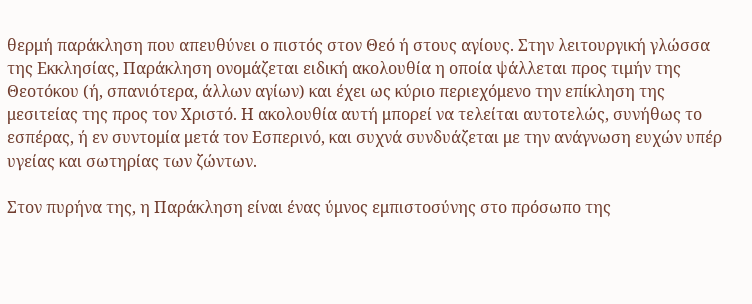θερμή παράκληση που απευθύνει ο πιστός στον Θεό ή στους αγίους. Στην λειτουργική γλώσσα της Εκκλησίας, Παράκληση ονομάζεται ειδική ακολουθία η οποία ψάλλεται προς τιμήν της Θεοτόκου (ή, σπανιότερα, άλλων αγίων) και έχει ως κύριο περιεχόμενο την επίκληση της μεσιτείας της προς τον Χριστό. Η ακολουθία αυτή μπορεί να τελείται αυτοτελώς, συνήθως το εσπέρας, ή εν συντομία μετά τον Εσπερινό, και συχνά συνδυάζεται με την ανάγνωση ευχών υπέρ υγείας και σωτηρίας των ζώντων.

Στον πυρήνα της, η Παράκληση είναι ένας ύμνος εμπιστοσύνης στο πρόσωπο της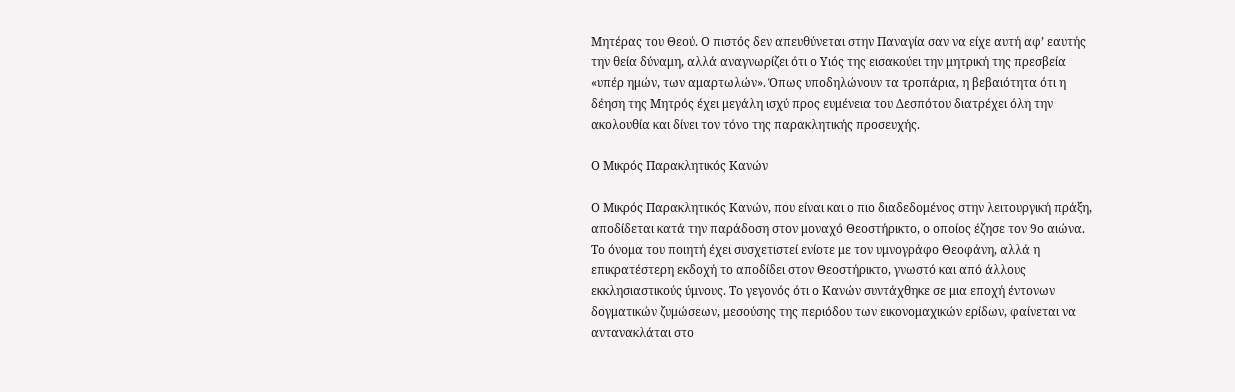Μητέρας του Θεού. Ο πιστός δεν απευθύνεται στην Παναγία σαν να είχε αυτή αφ’ εαυτής την θεία δύναμη, αλλά αναγνωρίζει ότι ο Υιός της εισακούει την μητρική της πρεσβεία «υπέρ ημών, των αμαρτωλών». Όπως υποδηλώνουν τα τροπάρια, η βεβαιότητα ότι η δέηση της Μητρός έχει μεγάλη ισχύ προς ευμένεια του Δεσπότου διατρέχει όλη την ακολουθία και δίνει τον τόνο της παρακλητικής προσευχής.

Ο Μικρός Παρακλητικός Κανών

Ο Μικρός Παρακλητικός Κανών, που είναι και ο πιο διαδεδομένος στην λειτουργική πράξη, αποδίδεται κατά την παράδοση στον μοναχό Θεοστήρικτο, ο οποίος έζησε τον 9ο αιώνα. Το όνομα του ποιητή έχει συσχετιστεί ενίοτε με τον υμνογράφο Θεοφάνη, αλλά η επικρατέστερη εκδοχή το αποδίδει στον Θεοστήρικτο, γνωστό και από άλλους εκκλησιαστικούς ύμνους. Το γεγονός ότι ο Κανών συντάχθηκε σε μια εποχή έντονων δογματικών ζυμώσεων, μεσούσης της περιόδου των εικονομαχικών ερίδων, φαίνεται να αντανακλάται στο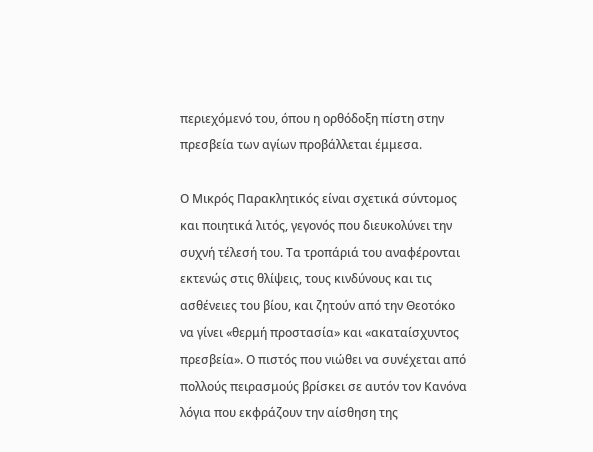περιεχόμενό του, όπου η ορθόδοξη πίστη στην πρεσβεία των αγίων προβάλλεται έμμεσα.

Ο Μικρός Παρακλητικός είναι σχετικά σύντομος και ποιητικά λιτός, γεγονός που διευκολύνει την συχνή τέλεσή του. Τα τροπάριά του αναφέρονται εκτενώς στις θλίψεις, τους κινδύνους και τις ασθένειες του βίου, και ζητούν από την Θεοτόκο να γίνει «θερμή προστασία» και «ακαταίσχυντος πρεσβεία». Ο πιστός που νιώθει να συνέχεται από πολλούς πειρασμούς βρίσκει σε αυτόν τον Κανόνα λόγια που εκφράζουν την αίσθηση της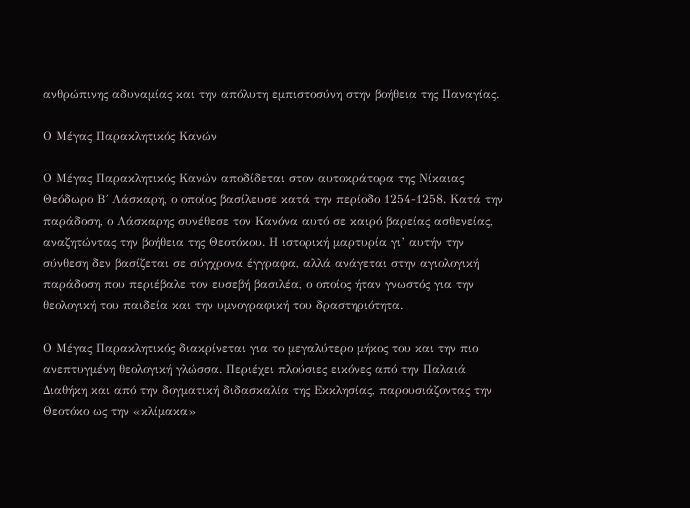ανθρώπινης αδυναμίας και την απόλυτη εμπιστοσύνη στην βοήθεια της Παναγίας.

Ο Μέγας Παρακλητικός Κανών

Ο Μέγας Παρακλητικός Κανών αποδίδεται στον αυτοκράτορα της Νίκαιας Θεόδωρο Β΄ Λάσκαρη, ο οποίος βασίλευσε κατά την περίοδο 1254-1258. Κατά την παράδοση, ο Λάσκαρης συνέθεσε τον Κανόνα αυτό σε καιρό βαρείας ασθενείας, αναζητώντας την βοήθεια της Θεοτόκου. Η ιστορική μαρτυρία γι’ αυτήν την σύνθεση δεν βασίζεται σε σύγχρονα έγγραφα, αλλά ανάγεται στην αγιολογική παράδοση που περιέβαλε τον ευσεβή βασιλέα, ο οποίος ήταν γνωστός για την θεολογική του παιδεία και την υμνογραφική του δραστηριότητα.

Ο Μέγας Παρακλητικός διακρίνεται για το μεγαλύτερο μήκος του και την πιο ανεπτυγμένη θεολογική γλώσσα. Περιέχει πλούσιες εικόνες από την Παλαιά Διαθήκη και από την δογματική διδασκαλία της Εκκλησίας, παρουσιάζοντας την Θεοτόκο ως την «κλίμακα»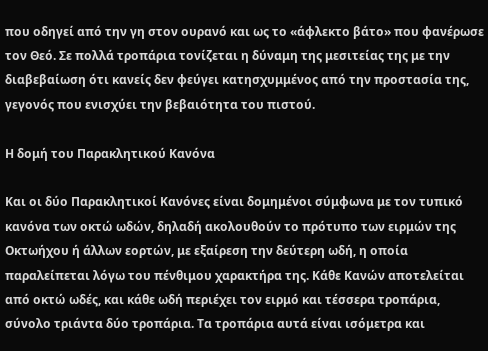που οδηγεί από την γη στον ουρανό και ως το «άφλεκτο βάτο» που φανέρωσε τον Θεό. Σε πολλά τροπάρια τονίζεται η δύναμη της μεσιτείας της με την διαβεβαίωση ότι κανείς δεν φεύγει κατησχυμμένος από την προστασία της, γεγονός που ενισχύει την βεβαιότητα του πιστού.

Η δομή του Παρακλητικού Κανόνα

Και οι δύο Παρακλητικοί Κανόνες είναι δομημένοι σύμφωνα με τον τυπικό κανόνα των οκτώ ωδών, δηλαδή ακολουθούν το πρότυπο των ειρμών της Οκτωήχου ή άλλων εορτών, με εξαίρεση την δεύτερη ωδή, η οποία παραλείπεται λόγω του πένθιμου χαρακτήρα της. Κάθε Κανών αποτελείται από οκτώ ωδές, και κάθε ωδή περιέχει τον ειρμό και τέσσερα τροπάρια, σύνολο τριάντα δύο τροπάρια. Τα τροπάρια αυτά είναι ισόμετρα και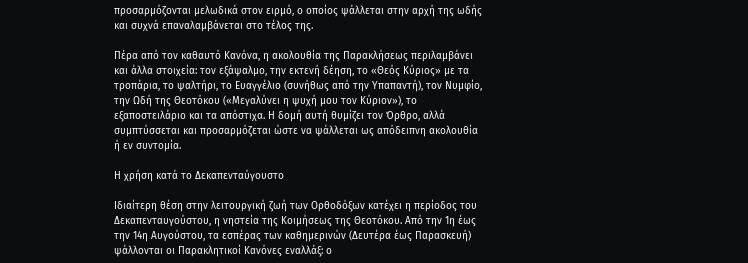προσαρμόζονται μελωδικά στον ειρμό, ο οποίος ψάλλεται στην αρχή της ωδής και συχνά επαναλαμβάνεται στο τέλος της.

Πέρα από τον καθαυτό Κανόνα, η ακολουθία της Παρακλήσεως περιλαμβάνει και άλλα στοιχεία: τον εξάψαλμο, την εκτενή δέηση, το «Θεός Κύριος» με τα τροπάρια, το ψαλτήρι, το Ευαγγέλιο (συνήθως από την Υπαπαντή), τον Νυμφίο, την Ωδή της Θεοτόκου («Μεγαλύνει η ψυχή μου τον Κύριον»), το εξαποστειλάριο και τα απόστιχα. Η δομή αυτή θυμίζει τον Όρθρο, αλλά συμπτύσσεται και προσαρμόζεται ώστε να ψάλλεται ως απόδειπνη ακολουθία ή εν συντομία.

Η χρήση κατά το Δεκαπενταύγουστο

Ιδιαίτερη θέση στην λειτουργική ζωή των Ορθοδόξων κατέχει η περίοδος του Δεκαπενταυγούστου, η νηστεία της Κοιμήσεως της Θεοτόκου. Από την 1η έως την 14η Αυγούστου, τα εσπέρας των καθημερινών (Δευτέρα έως Παρασκευή) ψάλλονται οι Παρακλητικοί Κανόνες εναλλάξ: ο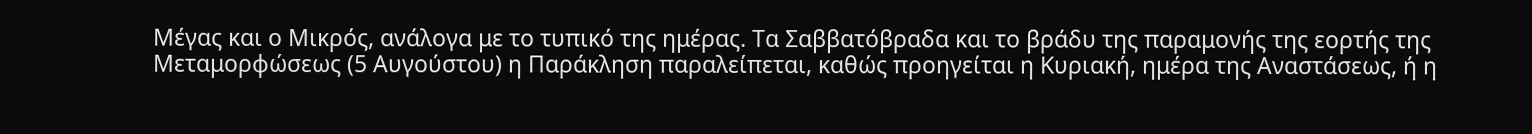Μέγας και ο Μικρός, ανάλογα με το τυπικό της ημέρας. Τα Σαββατόβραδα και το βράδυ της παραμονής της εορτής της Μεταμορφώσεως (5 Αυγούστου) η Παράκληση παραλείπεται, καθώς προηγείται η Κυριακή, ημέρα της Αναστάσεως, ή η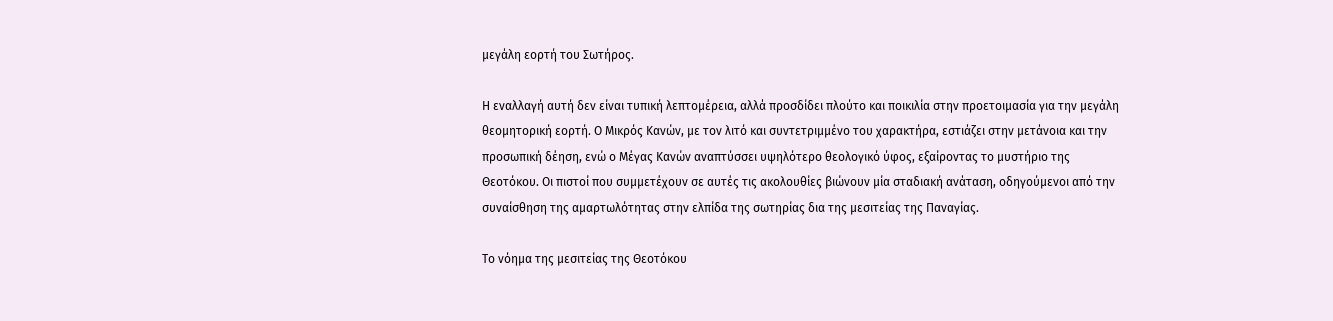μεγάλη εορτή του Σωτήρος.

Η εναλλαγή αυτή δεν είναι τυπική λεπτομέρεια, αλλά προσδίδει πλούτο και ποικιλία στην προετοιμασία για την μεγάλη θεομητορική εορτή. Ο Μικρός Κανών, με τον λιτό και συντετριμμένο του χαρακτήρα, εστιάζει στην μετάνοια και την προσωπική δέηση, ενώ ο Μέγας Κανών αναπτύσσει υψηλότερο θεολογικό ύφος, εξαίροντας το μυστήριο της Θεοτόκου. Οι πιστοί που συμμετέχουν σε αυτές τις ακολουθίες βιώνουν μία σταδιακή ανάταση, οδηγούμενοι από την συναίσθηση της αμαρτωλότητας στην ελπίδα της σωτηρίας δια της μεσιτείας της Παναγίας.

Το νόημα της μεσιτείας της Θεοτόκου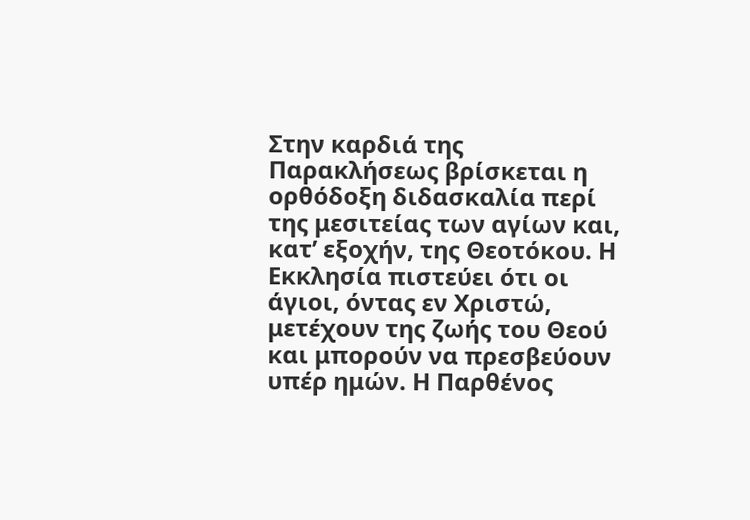Στην καρδιά της Παρακλήσεως βρίσκεται η ορθόδοξη διδασκαλία περί της μεσιτείας των αγίων και, κατ’ εξοχήν, της Θεοτόκου. Η Εκκλησία πιστεύει ότι οι άγιοι, όντας εν Χριστώ, μετέχουν της ζωής του Θεού και μπορούν να πρεσβεύουν υπέρ ημών. Η Παρθένος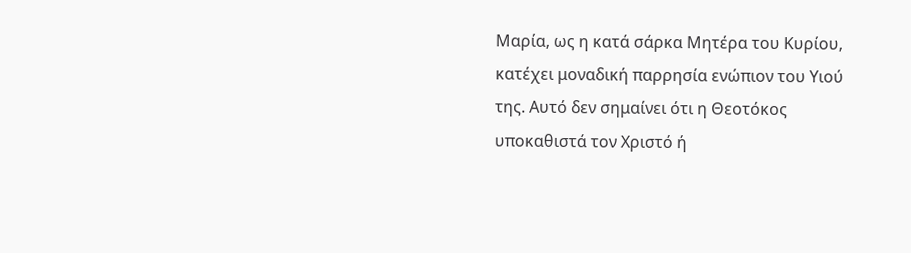Μαρία, ως η κατά σάρκα Μητέρα του Κυρίου, κατέχει μοναδική παρρησία ενώπιον του Υιού της. Αυτό δεν σημαίνει ότι η Θεοτόκος υποκαθιστά τον Χριστό ή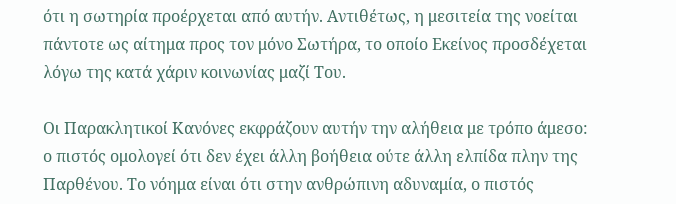ότι η σωτηρία προέρχεται από αυτήν. Αντιθέτως, η μεσιτεία της νοείται πάντοτε ως αίτημα προς τον μόνο Σωτήρα, το οποίο Εκείνος προσδέχεται λόγω της κατά χάριν κοινωνίας μαζί Του.

Οι Παρακλητικοί Κανόνες εκφράζουν αυτήν την αλήθεια με τρόπο άμεσο: ο πιστός ομολογεί ότι δεν έχει άλλη βοήθεια ούτε άλλη ελπίδα πλην της Παρθένου. Το νόημα είναι ότι στην ανθρώπινη αδυναμία, ο πιστός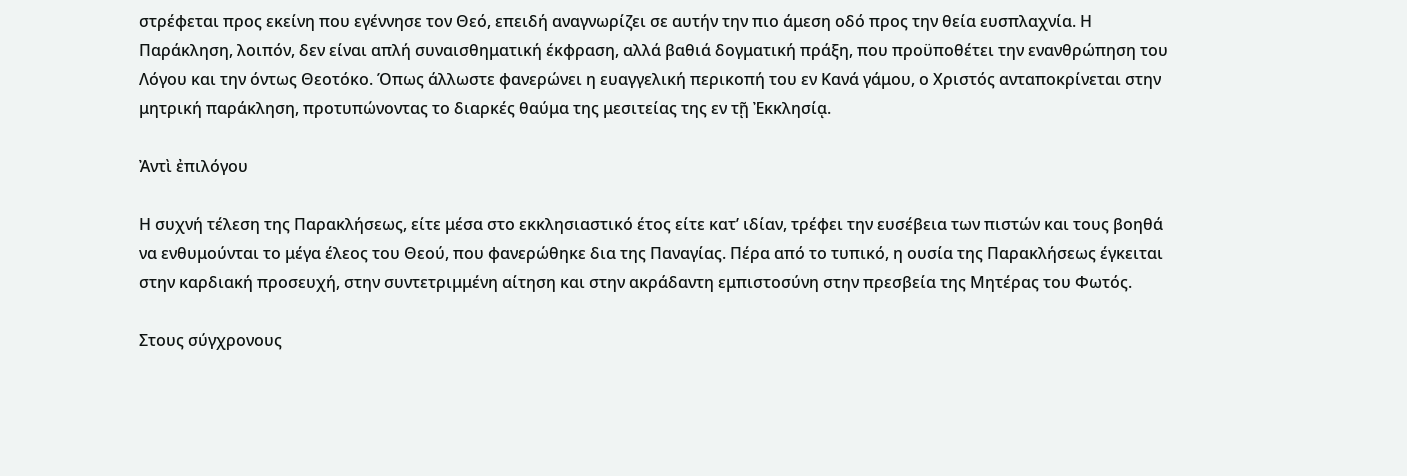στρέφεται προς εκείνη που εγέννησε τον Θεό, επειδή αναγνωρίζει σε αυτήν την πιο άμεση οδό προς την θεία ευσπλαχνία. Η Παράκληση, λοιπόν, δεν είναι απλή συναισθηματική έκφραση, αλλά βαθιά δογματική πράξη, που προϋποθέτει την ενανθρώπηση του Λόγου και την όντως Θεοτόκο. Όπως άλλωστε φανερώνει η ευαγγελική περικοπή του εν Κανά γάμου, ο Χριστός ανταποκρίνεται στην μητρική παράκληση, προτυπώνοντας το διαρκές θαύμα της μεσιτείας της εν τῇ Ἐκκλησίᾳ.

Ἀντὶ ἐπιλόγου

Η συχνή τέλεση της Παρακλήσεως, είτε μέσα στο εκκλησιαστικό έτος είτε κατ’ ιδίαν, τρέφει την ευσέβεια των πιστών και τους βοηθά να ενθυμούνται το μέγα έλεος του Θεού, που φανερώθηκε δια της Παναγίας. Πέρα από το τυπικό, η ουσία της Παρακλήσεως έγκειται στην καρδιακή προσευχή, στην συντετριμμένη αίτηση και στην ακράδαντη εμπιστοσύνη στην πρεσβεία της Μητέρας του Φωτός.

Στους σύγχρονους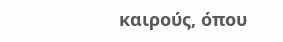καιρούς, όπου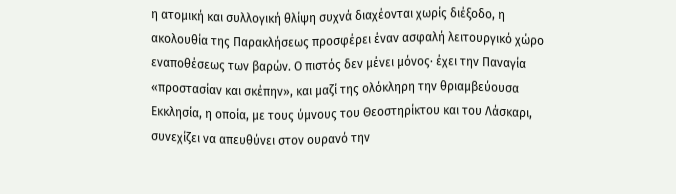η ατομική και συλλογική θλίψη συχνά διαχέονται χωρίς διέξοδο, η ακολουθία της Παρακλήσεως προσφέρει έναν ασφαλή λειτουργικό χώρο εναποθέσεως των βαρών. Ο πιστός δεν μένει μόνος· έχει την Παναγία «προστασίαν και σκέπην», και μαζί της ολόκληρη την θριαμβεύουσα Εκκλησία, η οποία, με τους ύμνους του Θεοστηρίκτου και του Λάσκαρι, συνεχίζει να απευθύνει στον ουρανό την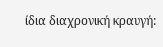ίδια διαχρονική κραυγή: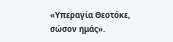«Υπεραγία Θεοτόκε, σώσον ημάς».